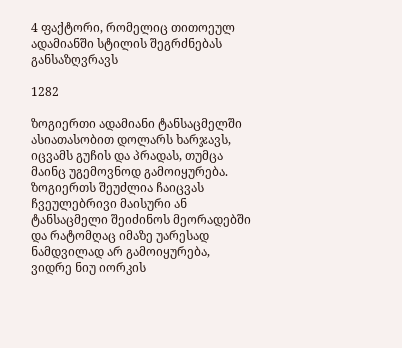4 ფაქტორი, რომელიც თითოეულ ადამიანში სტილის შეგრძნებას განსაზღვრავს

1282

ზოგიერთი ადამიანი ტანსაცმელში ასიათასობით დოლარს ხარჯავს, იცვამს გუჩის და პრადას, თუმცა მაინც უგემოვნოდ გამოიყურება. ზოგიერთს შეუძლია ჩაიცვას ჩვეულებრივი მაისური ან ტანსაცმელი შეიძინოს მეორადებში და რატომღაც იმაზე უარესად ნამდვილად არ გამოიყურება, ვიდრე ნიუ იორკის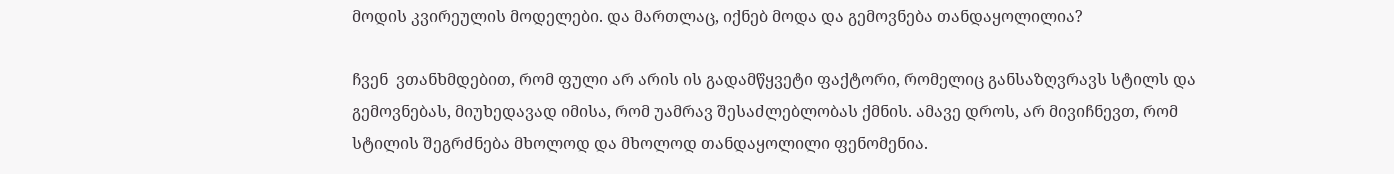მოდის კვირეულის მოდელები. და მართლაც, იქნებ მოდა და გემოვნება თანდაყოლილია?

ჩვენ  ვთანხმდებით, რომ ფული არ არის ის გადამწყვეტი ფაქტორი, რომელიც განსაზღვრავს სტილს და გემოვნებას, მიუხედავად იმისა, რომ უამრავ შესაძლებლობას ქმნის. ამავე დროს, არ მივიჩნევთ, რომ სტილის შეგრძნება მხოლოდ და მხოლოდ თანდაყოლილი ფენომენია.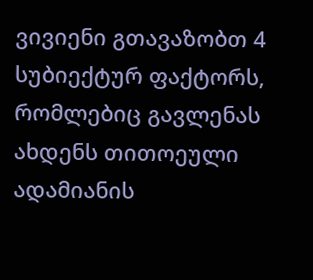ვივიენი გთავაზობთ 4 სუბიექტურ ფაქტორს, რომლებიც გავლენას ახდენს თითოეული ადამიანის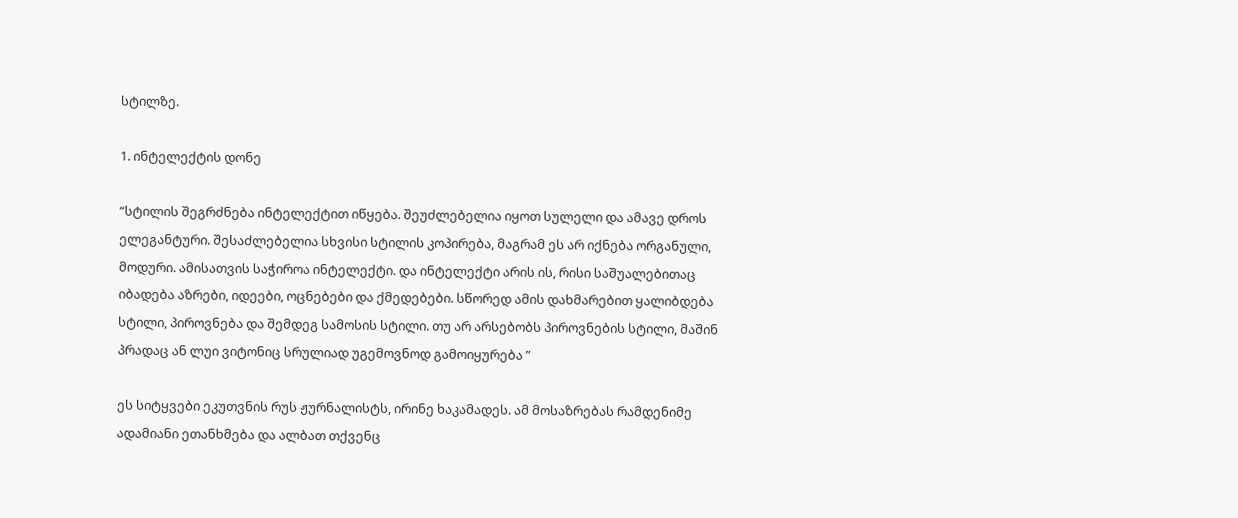სტილზე.

1. ინტელექტის დონე

“სტილის შეგრძნება ინტელექტით იწყება. შეუძლებელია იყოთ სულელი და ამავე დროს ელეგანტური. შესაძლებელია სხვისი სტილის კოპირება, მაგრამ ეს არ იქნება ორგანული, მოდური. ამისათვის საჭიროა ინტელექტი. და ინტელექტი არის ის, რისი საშუალებითაც იბადება აზრები, იდეები, ოცნებები და ქმედებები. სწორედ ამის დახმარებით ყალიბდება სტილი, პიროვნება და შემდეგ სამოსის სტილი. თუ არ არსებობს პიროვნების სტილი, მაშინ პრადაც ან ლუი ვიტონიც სრულიად უგემოვნოდ გამოიყურება ”

ეს სიტყვები ეკუთვნის რუს ჟურნალისტს, ირინე ხაკამადეს. ამ მოსაზრებას რამდენიმე ადამიანი ეთანხმება და ალბათ თქვენც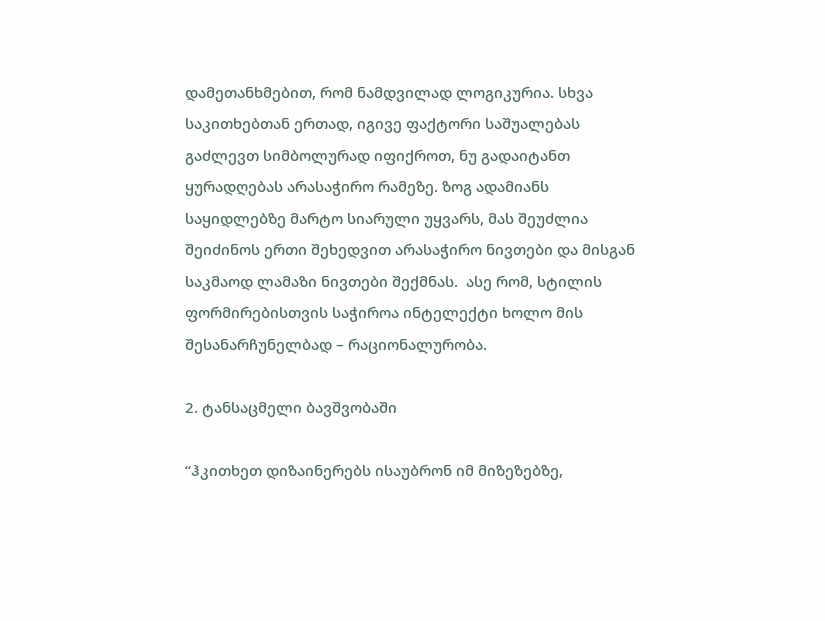დამეთანხმებით, რომ ნამდვილად ლოგიკურია. სხვა საკითხებთან ერთად, იგივე ფაქტორი საშუალებას გაძლევთ სიმბოლურად იფიქროთ, ნუ გადაიტანთ ყურადღებას არასაჭირო რამეზე. ზოგ ადამიანს საყიდლებზე მარტო სიარული უყვარს, მას შეუძლია შეიძინოს ერთი შეხედვით არასაჭირო ნივთები და მისგან საკმაოდ ლამაზი ნივთები შექმნას.  ასე რომ, სტილის ფორმირებისთვის საჭიროა ინტელექტი ხოლო მის შესანარჩუნელბად – რაციონალურობა.

2. ტანსაცმელი ბავშვობაში

“ჰკითხეთ დიზაინერებს ისაუბრონ იმ მიზეზებზე,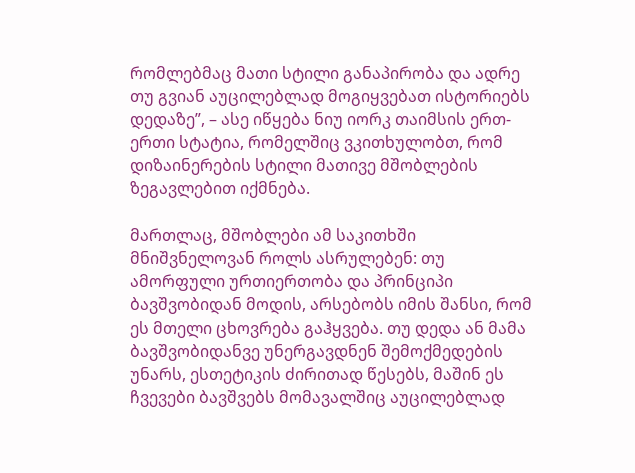რომლებმაც მათი სტილი განაპირობა და ადრე თუ გვიან აუცილებლად მოგიყვებათ ისტორიებს დედაზე”, – ასე იწყება ნიუ იორკ თაიმსის ერთ-ერთი სტატია, რომელშიც ვკითხულობთ, რომ დიზაინერების სტილი მათივე მშობლების ზეგავლებით იქმნება.

მართლაც, მშობლები ამ საკითხში მნიშვნელოვან როლს ასრულებენ: თუ ამორფული ურთიერთობა და პრინციპი ბავშვობიდან მოდის, არსებობს იმის შანსი, რომ ეს მთელი ცხოვრება გაჰყვება. თუ დედა ან მამა ბავშვობიდანვე უნერგავდნენ შემოქმედების უნარს, ესთეტიკის ძირითად წესებს, მაშინ ეს ჩვევები ბავშვებს მომავალშიც აუცილებლად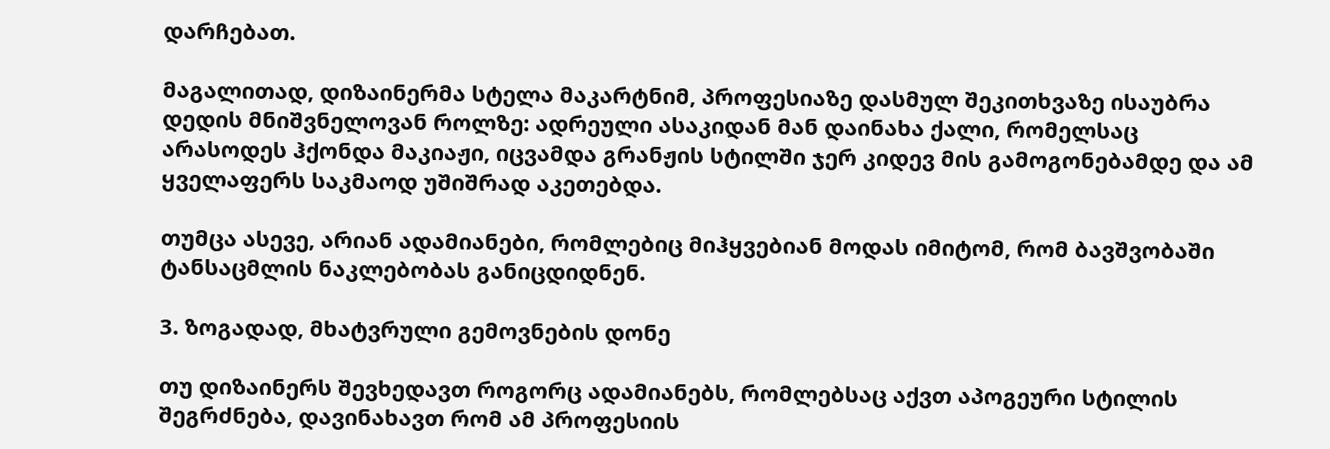დარჩებათ.

მაგალითად, დიზაინერმა სტელა მაკარტნიმ, პროფესიაზე დასმულ შეკითხვაზე ისაუბრა დედის მნიშვნელოვან როლზე: ადრეული ასაკიდან მან დაინახა ქალი, რომელსაც არასოდეს ჰქონდა მაკიაჟი, იცვამდა გრანჟის სტილში ჯერ კიდევ მის გამოგონებამდე და ამ ყველაფერს საკმაოდ უშიშრად აკეთებდა.

თუმცა ასევე, არიან ადამიანები, რომლებიც მიჰყვებიან მოდას იმიტომ, რომ ბავშვობაში ტანსაცმლის ნაკლებობას განიცდიდნენ.

3. ზოგადად, მხატვრული გემოვნების დონე

თუ დიზაინერს შევხედავთ როგორც ადამიანებს, რომლებსაც აქვთ აპოგეური სტილის შეგრძნება, დავინახავთ რომ ამ პროფესიის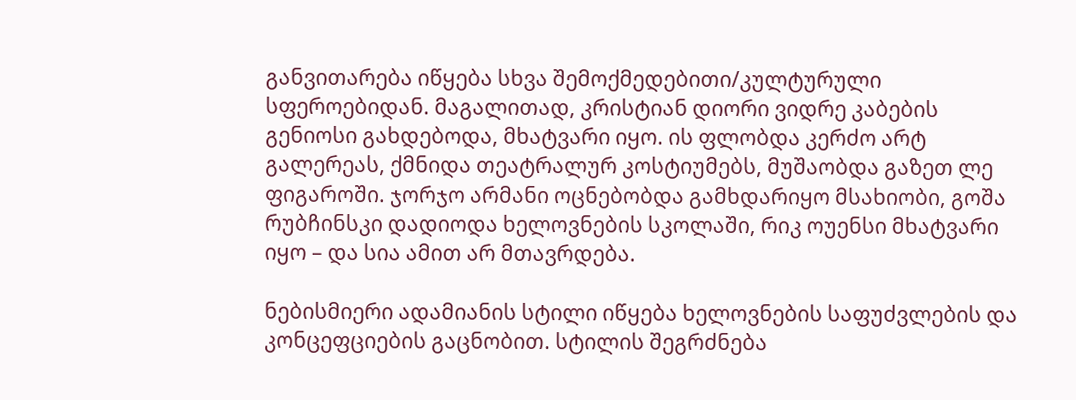განვითარება იწყება სხვა შემოქმედებითი/კულტურული სფეროებიდან. მაგალითად, კრისტიან დიორი ვიდრე კაბების გენიოსი გახდებოდა, მხატვარი იყო. ის ფლობდა კერძო არტ გალერეას, ქმნიდა თეატრალურ კოსტიუმებს, მუშაობდა გაზეთ ლე ფიგაროში. ჯორჯო არმანი ოცნებობდა გამხდარიყო მსახიობი, გოშა რუბჩინსკი დადიოდა ხელოვნების სკოლაში, რიკ ოუენსი მხატვარი იყო – და სია ამით არ მთავრდება.

ნებისმიერი ადამიანის სტილი იწყება ხელოვნების საფუძვლების და კონცეფციების გაცნობით. სტილის შეგრძნება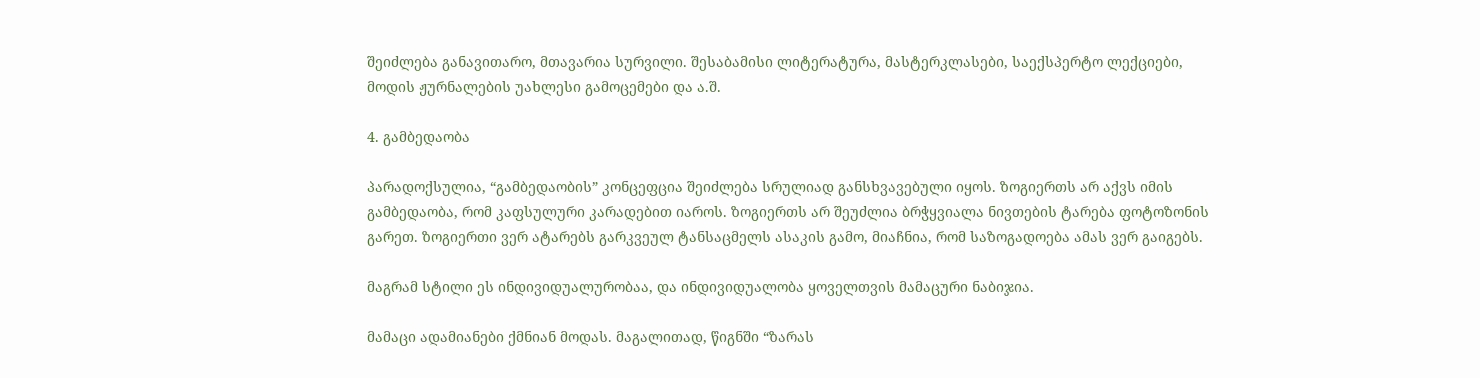შეიძლება განავითარო, მთავარია სურვილი. შესაბამისი ლიტერატურა, მასტერკლასები, საექსპერტო ლექციები, მოდის ჟურნალების უახლესი გამოცემები და ა.შ.

4. გამბედაობა

პარადოქსულია, “გამბედაობის” კონცეფცია შეიძლება სრულიად განსხვავებული იყოს. ზოგიერთს არ აქვს იმის გამბედაობა, რომ კაფსულური კარადებით იაროს. ზოგიერთს არ შეუძლია ბრჭყვიალა ნივთების ტარება ფოტოზონის გარეთ. ზოგიერთი ვერ ატარებს გარკვეულ ტანსაცმელს ასაკის გამო, მიაჩნია, რომ საზოგადოება ამას ვერ გაიგებს.

მაგრამ სტილი ეს ინდივიდუალურობაა, და ინდივიდუალობა ყოველთვის მამაცური ნაბიჯია.

მამაცი ადამიანები ქმნიან მოდას. მაგალითად, წიგნში “ზარას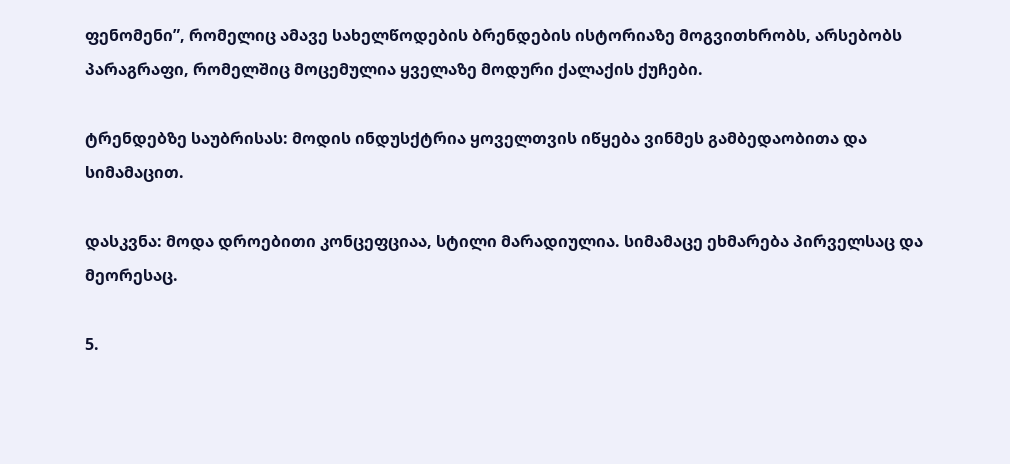ფენომენი”, რომელიც ამავე სახელწოდების ბრენდების ისტორიაზე მოგვითხრობს, არსებობს პარაგრაფი, რომელშიც მოცემულია ყველაზე მოდური ქალაქის ქუჩები.

ტრენდებზე საუბრისას: მოდის ინდუსქტრია ყოველთვის იწყება ვინმეს გამბედაობითა და სიმამაცით.

დასკვნა: მოდა დროებითი კონცეფციაა, სტილი მარადიულია. სიმამაცე ეხმარება პირველსაც და მეორესაც.

5.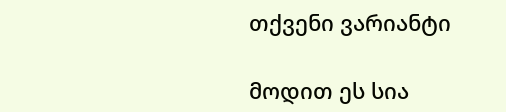თქვენი ვარიანტი

მოდით ეს სია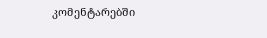კომენტარებში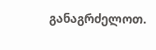განაგრძელოთ.